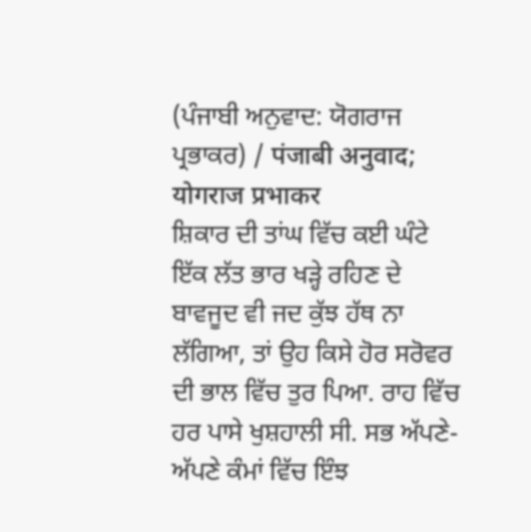(ਪੰਜਾਬੀ ਅਨੁਵਾਦ: ਯੋਗਰਾਜ ਪ੍ਰਭਾਕਰ) / पंजाबी अनुवाद; योगराज प्रभाकर
ਸ਼ਿਕਾਰ ਦੀ ਤਾਂਘ ਵਿੱਚ ਕਈ ਘੰਟੇ ਇੱਕ ਲੱਤ ਭਾਰ ਖੜ੍ਹੇ ਰਹਿਣ ਦੇ ਬਾਵਜੂਦ ਵੀ ਜਦ ਕੁੱਝ ਹੱਥ ਨਾ ਲੱਗਿਆ, ਤਾਂ ਉਹ ਕਿਸੇ ਹੋਰ ਸਰੋਵਰ ਦੀ ਭਾਲ ਵਿੱਚ ਤੁਰ ਪਿਆ. ਰਾਹ ਵਿੱਚ ਹਰ ਪਾਸੇ ਖੁਸ਼ਹਾਲੀ ਸੀ. ਸਭ ਅੱਪਣੇ-ਅੱਪਣੇ ਕੰਮਾਂ ਵਿੱਚ ਇੰਝ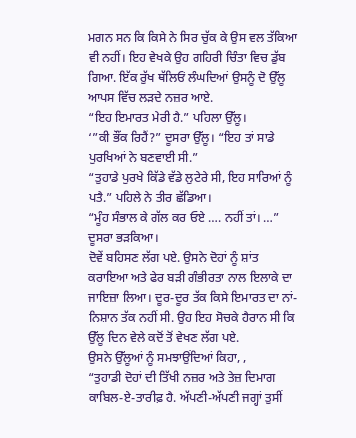ਮਗਨ ਸਨ ਕਿ ਕਿਸੇ ਨੇ ਸਿਰ ਚੁੱਕ ਕੇ ਉਸ ਵਲ ਤੱਕਿਆ ਵੀ ਨਹੀਂ। ਇਹ ਵੇਖਕੇ ਉਹ ਗਹਿਰੀ ਚਿੰਤਾ ਵਿਚ ਡੁੱਬ ਗਿਆ. ਇੱਕ ਰੁੱਖ ਥੱਲਿਓਂ ਲੰਘਦਿਆਂ ਉਸਨੂੰ ਦੋ ਉੱਲੂ ਆਪਸ ਵਿੱਚ ਲੜਦੇ ਨਜ਼ਰ ਆਏ.
“ਇਹ ਇਮਾਰਤ ਮੇਰੀ ਹੈ.” ਪਹਿਲਾ ਉੱਲੂ।
‘”ਕੀ ਭੌਂਕ ਰਿਹੈਂ?” ਦੂਸਰਾ ਉੱਲੂ। “ਇਹ ਤਾਂ ਸਾਡੇ ਪੁਰਖਿਆਂ ਨੇ ਬਣਵਾਈ ਸੀ.”
“ਤੁਹਾਡੇ ਪੁਰਖੇ ਕਿੱਡੇ ਵੱਡੇ ਲੁਟੇਰੇ ਸੀ, ਇਹ ਸਾਰਿਆਂ ਨੂੰ ਪਤੈ.” ਪਹਿਲੇ ਨੇ ਤੀਰ ਛੱਡਿਆ।
“ਮੂੰਹ ਸੰਭਾਲ ਕੇ ਗੱਲ ਕਰ ਓਏ …. ਨਹੀਂ ਤਾਂ। …” ਦੂਸਰਾ ਭੜਕਿਆ।
ਦੋਵੇਂ ਬਹਿਸਣ ਲੱਗ ਪਏ. ਉਸਨੇ ਦੋਹਾਂ ਨੂੰ ਸ਼ਾਂਤ ਕਰਾਇਆ ਅਤੇ ਫੇਰ ਬੜੀ ਗੰਭੀਰਤਾ ਨਾਲ ਇਲਾਕੇ ਦਾ ਜਾਇਜ਼ਾ ਲਿਆ। ਦੂਰ-ਦੂਰ ਤੱਕ ਕਿਸੇ ਇਮਾਰਤ ਦਾ ਨਾਂ-ਨਿਸ਼ਾਨ ਤੱਕ ਨਹੀਂ ਸੀ. ਉਹ ਇਹ ਸੋਚਕੇ ਹੈਰਾਨ ਸੀ ਕਿ ਉੱਲੂ ਦਿਨ ਵੇਲੇ ਕਦੋਂ ਤੋਂ ਵੇਖਣ ਲੱਗ ਪਏ.
ਉਸਨੇ ਉੱਲੂਆਂ ਨੂੰ ਸਮਝਾਉਂਦਿਆਂ ਕਿਹਾ, ,
“ਤੁਹਾਡੀ ਦੋਹਾਂ ਦੀ ਤਿੱਖੀ ਨਜ਼ਰ ਅਤੇ ਤੇਜ਼ ਦਿਮਾਗ ਕਾਬਿਲ-ਏ-ਤਾਰੀਫ਼ ਹੈ. ਅੱਪਣੀ-ਅੱਪਣੀ ਜਗ੍ਹਾਂ ਤੁਸੀਂ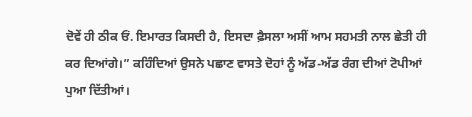ਦੋਵੇਂ ਹੀ ਠੀਕ ਓਂ. ਇਮਾਰਤ ਕਿਸਦੀ ਹੈ, ਇਸਦਾ ਫ਼ੈਸਲਾ ਅਸੀਂ ਆਮ ਸਹਮਤੀ ਨਾਲ ਛੇਤੀ ਹੀ ਕਰ ਦਿਆਂਗੇ।” ਕਹਿੰਦਿਆਂ ਉਸਨੇ ਪਛਾਣ ਵਾਸਤੇ ਦੋਹਾਂ ਨੂੰ ਅੱਡ-ਅੱਡ ਰੰਗ ਦੀਆਂ ਟੋਪੀਆਂ ਪੁਆ ਦਿੱਤੀਆਂ।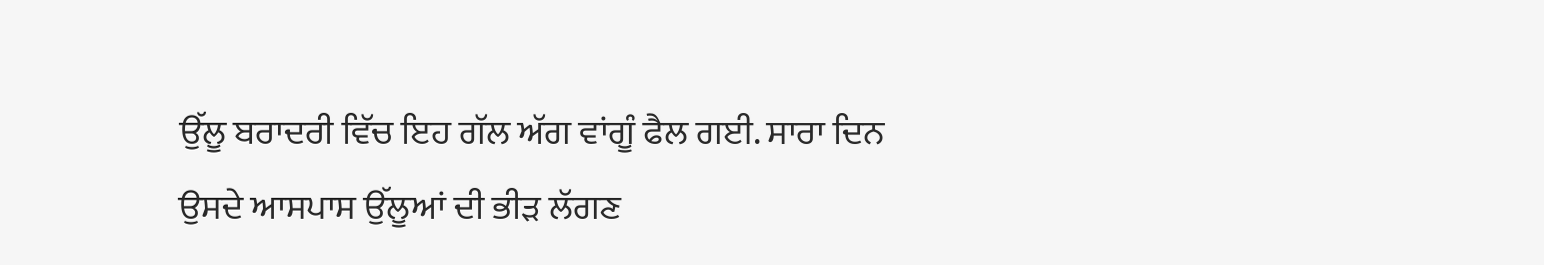ਉੱਲੂ ਬਰਾਦਰੀ ਵਿੱਚ ਇਹ ਗੱਲ ਅੱਗ ਵਾਂਗੂੰ ਫੈਲ ਗਈ. ਸਾਰਾ ਦਿਨ ਉਸਦੇ ਆਸਪਾਸ ਉੱਲੂਆਂ ਦੀ ਭੀੜ ਲੱਗਣ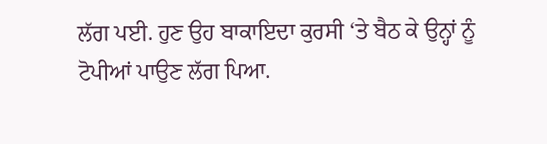ਲੱਗ ਪਈ. ਹੁਣ ਉਹ ਬਾਕਾਇਦਾ ਕੁਰਸੀ ‘ਤੇ ਬੈਠ ਕੇ ਉਨ੍ਹਾਂ ਨੂੰ ਟੋਪੀਆਂ ਪਾਉਣ ਲੱਗ ਪਿਆ.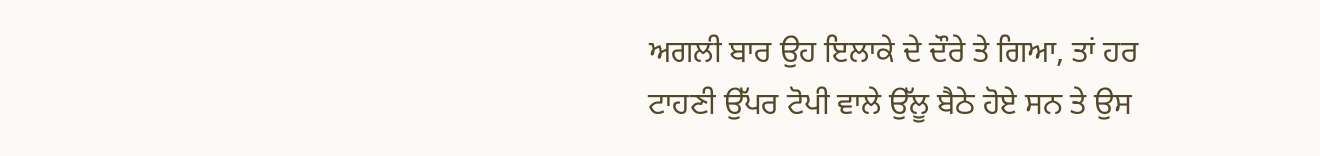ਅਗਲੀ ਬਾਰ ਉਹ ਇਲਾਕੇ ਦੇ ਦੌਰੇ ਤੇ ਗਿਆ, ਤਾਂ ਹਰ ਟਾਹਣੀ ਉੱਪਰ ਟੋਪੀ ਵਾਲੇ ਉੱਲੂ ਬੈਠੇ ਹੋਏ ਸਨ ਤੇ ਉਸ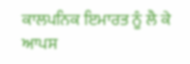ਕਾਲਪਨਿਕ ਇਮਾਰਤ ਨੂੰ ਲੈ ਕੇ ਆਪਸ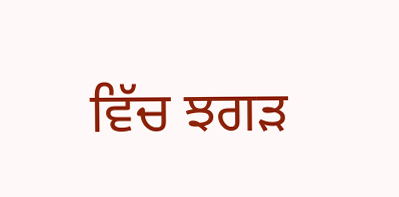ਵਿੱਚ ਝਗੜ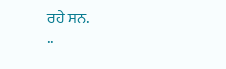ਰਹੇ ਸਨ.
..